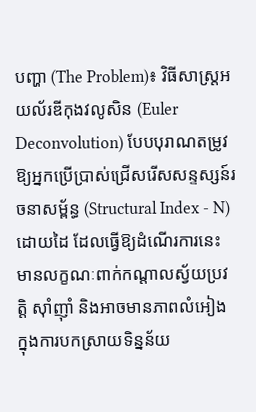បញ្ហា (The Problem)៖ វិធីសាស្ត្រអយល័រឌីកុងវលូសិន (Euler Deconvolution) បែបបុរាណតម្រូវឱ្យអ្នកប្រើប្រាស់ជ្រើសរើសសន្ទស្សន៍រចនាសម្ព័ន្ធ (Structural Index - N) ដោយដៃ ដែលធ្វើឱ្យដំណើរការនេះមានលក្ខណៈពាក់កណ្តាលស្វ័យប្រវត្តិ ស៊ាំញ៉ាំ និងអាចមានភាពលំអៀងក្នុងការបកស្រាយទិន្នន័យ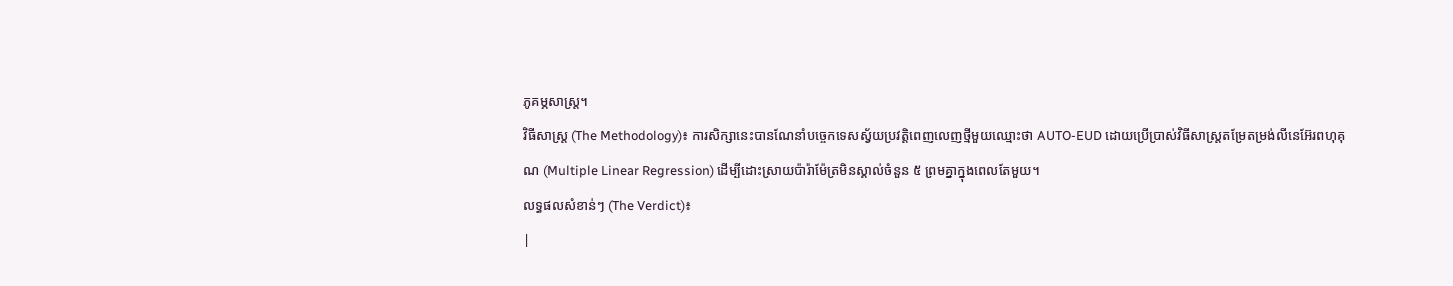ភូគម្ភសាស្ត្រ។
វិធីសាស្ត្រ (The Methodology)៖ ការសិក្សានេះបានណែនាំបច្ចេកទេសស្វ័យប្រវត្តិពេញលេញថ្មីមួយឈ្មោះថា AUTO-EUD ដោយប្រើប្រាស់វិធីសាស្ត្រតម្រែតម្រង់លីនេអ៊ែរពហុគុណ (Multiple Linear Regression) ដើម្បីដោះស្រាយប៉ារ៉ាម៉ែត្រមិនស្គាល់ចំនួន ៥ ព្រមគ្នាក្នុងពេលតែមួយ។
លទ្ធផលសំខាន់ៗ (The Verdict)៖
|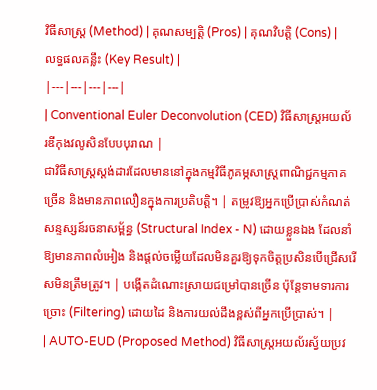វិធីសាស្ត្រ (Method) | គុណសម្បត្តិ (Pros) | គុណវិបត្តិ (Cons) | លទ្ធផលគន្លឹះ (Key Result) |
|---|---|---|---|
| Conventional Euler Deconvolution (CED) វិធីសាស្ត្រអយល័រឌីកុងវលូសិនបែបបុរាណ |
ជាវិធីសាស្ត្រស្តង់ដារដែលមាននៅក្នុងកម្មវិធីភូគម្ភសាស្ត្រពាណិជ្ជកម្មភាគច្រើន និងមានភាពលឿនក្នុងការប្រតិបត្តិ។ | តម្រូវឱ្យអ្នកប្រើប្រាស់កំណត់សន្ទស្សន៍រចនាសម្ព័ន្ធ (Structural Index - N) ដោយខ្លួនឯង ដែលនាំឱ្យមានភាពលំអៀង និងផ្តល់ចម្លើយដែលមិនគួរឱ្យទុកចិត្តប្រសិនបើជ្រើសរើសមិនត្រឹមត្រូវ។ | បង្កើតដំណោះស្រាយជម្រៅបានច្រើន ប៉ុន្តែទាមទារការច្រោះ (Filtering) ដោយដៃ និងការយល់ដឹងខ្ពស់ពីអ្នកប្រើប្រាស់។ |
| AUTO-EUD (Proposed Method) វិធីសាស្ត្រអយល័រស្វ័យប្រវ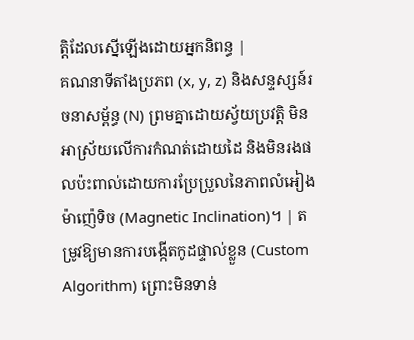ត្តិដែលស្នើឡើងដោយអ្នកនិពន្ធ |
គណនាទីតាំងប្រភព (x, y, z) និងសន្ទស្សន៍រចនាសម្ព័ន្ធ (N) ព្រមគ្នាដោយស្វ័យប្រវត្តិ មិនអាស្រ័យលើការកំណត់ដោយដៃ និងមិនរងផលប៉ះពាល់ដោយការប្រែប្រួលនៃភាពលំអៀងម៉ាញ៉េទិច (Magnetic Inclination)។ | តម្រូវឱ្យមានការបង្កើតកូដផ្ទាល់ខ្លួន (Custom Algorithm) ព្រោះមិនទាន់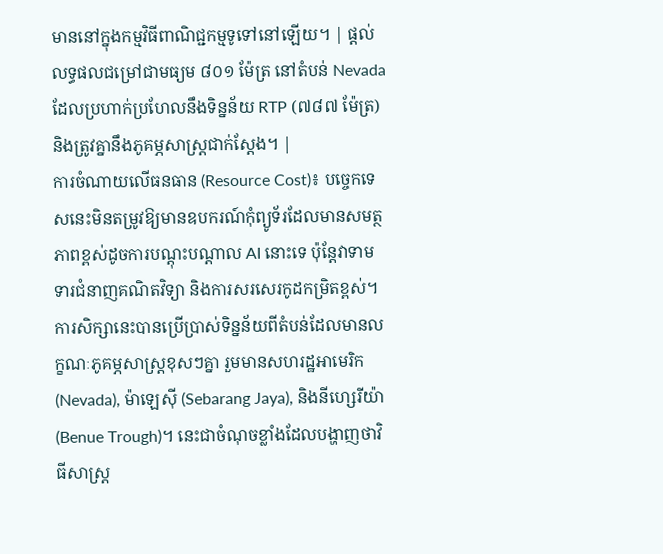មាននៅក្នុងកម្មវិធីពាណិជ្ជកម្មទូទៅនៅឡើយ។ | ផ្តល់លទ្ធផលជម្រៅជាមធ្យម ៨០១ ម៉ែត្រ នៅតំបន់ Nevada ដែលប្រហាក់ប្រហែលនឹងទិន្នន័យ RTP (៧៨៧ ម៉ែត្រ) និងត្រូវគ្នានឹងភូគម្ភសាស្ត្រជាក់ស្តែង។ |
ការចំណាយលើធនធាន (Resource Cost)៖ បច្ចេកទេសនេះមិនតម្រូវឱ្យមានឧបករណ៍កុំព្យូទ័រដែលមានសមត្ថភាពខ្ពស់ដូចការបណ្តុះបណ្តាល AI នោះទេ ប៉ុន្តែវាទាមទារជំនាញគណិតវិទ្យា និងការសរសេរកូដកម្រិតខ្ពស់។
ការសិក្សានេះបានប្រើប្រាស់ទិន្នន័យពីតំបន់ដែលមានលក្ខណៈភូគម្ភសាស្ត្រខុសៗគ្នា រួមមានសហរដ្ឋអាមេរិក (Nevada), ម៉ាឡេស៊ី (Sebarang Jaya), និងនីហ្សេរីយ៉ា (Benue Trough)។ នេះជាចំណុចខ្លាំងដែលបង្ហាញថាវិធីសាស្ត្រ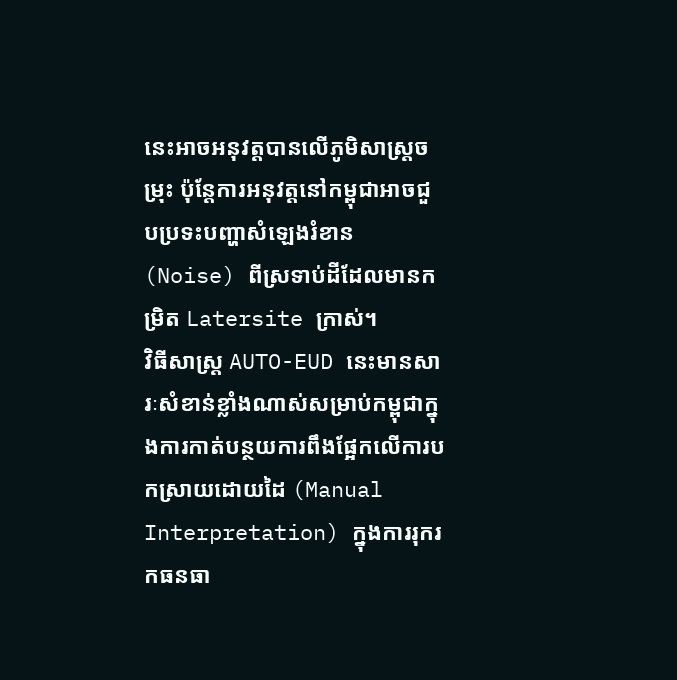នេះអាចអនុវត្តបានលើភូមិសាស្ត្រចម្រុះ ប៉ុន្តែការអនុវត្តនៅកម្ពុជាអាចជួបប្រទះបញ្ហាសំឡេងរំខាន (Noise) ពីស្រទាប់ដីដែលមានកម្រិត Latersite ក្រាស់។
វិធីសាស្ត្រ AUTO-EUD នេះមានសារៈសំខាន់ខ្លាំងណាស់សម្រាប់កម្ពុជាក្នុងការកាត់បន្ថយការពឹងផ្អែកលើការបកស្រាយដោយដៃ (Manual Interpretation) ក្នុងការរុករកធនធា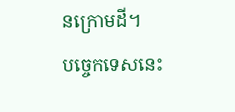នក្រោមដី។
បច្ចេកទេសនេះ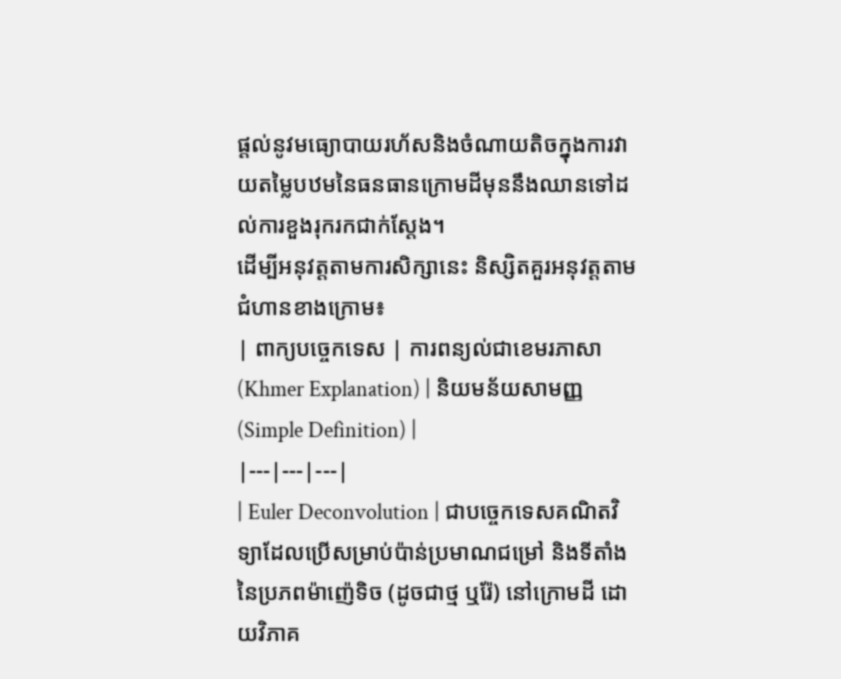ផ្តល់នូវមធ្យោបាយរហ័សនិងចំណាយតិចក្នុងការវាយតម្លៃបឋមនៃធនធានក្រោមដីមុននឹងឈានទៅដល់ការខួងរុករកជាក់ស្តែង។
ដើម្បីអនុវត្តតាមការសិក្សានេះ និស្សិតគួរអនុវត្តតាមជំហានខាងក្រោម៖
| ពាក្យបច្ចេកទេស | ការពន្យល់ជាខេមរភាសា (Khmer Explanation) | និយមន័យសាមញ្ញ (Simple Definition) |
|---|---|---|
| Euler Deconvolution | ជាបច្ចេកទេសគណិតវិទ្យាដែលប្រើសម្រាប់ប៉ាន់ប្រមាណជម្រៅ និងទីតាំងនៃប្រភពម៉ាញ៉េទិច (ដូចជាថ្ម ឬរ៉ែ) នៅក្រោមដី ដោយវិភាគ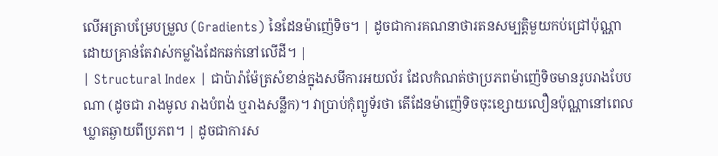លើអត្រាបម្រែបម្រួល (Gradients) នៃដែនម៉ាញ៉េទិច។ | ដូចជាការគណនាថារតនសម្បត្តិមួយកប់ជ្រៅប៉ុណ្ណា ដោយគ្រាន់តែវាស់កម្លាំងដែកឆក់នៅលើដី។ |
| Structural Index | ជាប៉ារ៉ាម៉ែត្រសំខាន់ក្នុងសមីការអយល័រ ដែលកំណត់ថាប្រភពម៉ាញ៉េទិចមានរូបរាងបែបណា (ដូចជា រាងមូល រាងបំពង់ ឬរាងសន្លឹក)។ វាប្រាប់កុំព្យូទ័រថា តើដែនម៉ាញ៉េទិចចុះខ្សោយលឿនប៉ុណ្ណានៅពេលឃ្លាតឆ្ងាយពីប្រភព។ | ដូចជាការស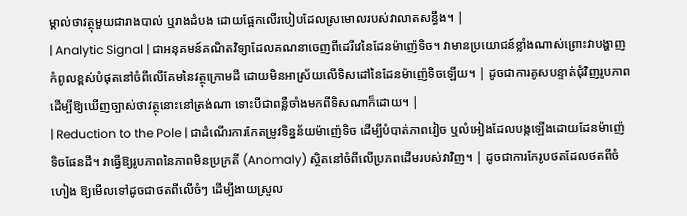ម្គាល់ថាវត្ថុមួយជារាងបាល់ ឬរាងដំបង ដោយផ្អែកលើរបៀបដែលស្រមោលរបស់វាលាតសន្ធឹង។ |
| Analytic Signal | ជាអនុគមន៍គណិតវិទ្យាដែលគណនាចេញពីដេរីវេនៃដែនម៉ាញ៉េទិច។ វាមានប្រយោជន៍ខ្លាំងណាស់ព្រោះវាបង្ហាញកំពូលខ្ពស់បំផុតនៅចំពីលើគែមនៃវត្ថុក្រោមដី ដោយមិនអាស្រ័យលើទិសដៅនៃដែនម៉ាញ៉េទិចឡើយ។ | ដូចជាការគូសបន្ទាត់ជុំវិញរូបភាព ដើម្បីឱ្យឃើញច្បាស់ថាវត្ថុនោះនៅត្រង់ណា ទោះបីជាពន្លឺចាំងមកពីទិសណាក៏ដោយ។ |
| Reduction to the Pole | ជាដំណើរការកែតម្រូវទិន្នន័យម៉ាញ៉េទិច ដើម្បីបំបាត់ភាពវៀច ឬលំអៀងដែលបង្កឡើងដោយដែនម៉ាញ៉េទិចផែនដី។ វាធ្វើឱ្យរូបភាពនៃភាពមិនប្រក្រតី (Anomaly) ស្ថិតនៅចំពីលើប្រភពដើមរបស់វាវិញ។ | ដូចជាការកែរូបថតដែលថតពីចំហៀង ឱ្យមើលទៅដូចជាថតពីលើចំៗ ដើម្បីងាយស្រួល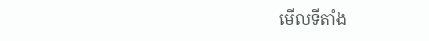មើលទីតាំង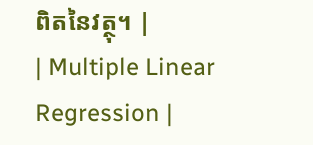ពិតនៃវត្ថុ។ |
| Multiple Linear Regression |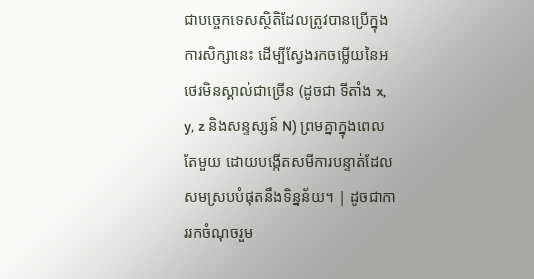ជាបច្ចេកទេសស្ថិតិដែលត្រូវបានប្រើក្នុងការសិក្សានេះ ដើម្បីស្វែងរកចម្លើយនៃអថេរមិនស្គាល់ជាច្រើន (ដូចជា ទីតាំង x, y, z និងសន្ទស្សន៍ N) ព្រមគ្នាក្នុងពេលតែមួយ ដោយបង្កើតសមីការបន្ទាត់ដែលសមស្របបំផុតនឹងទិន្នន័យ។ | ដូចជាការរកចំណុចរួម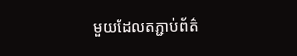មួយដែលតភ្ជាប់ព័ត៌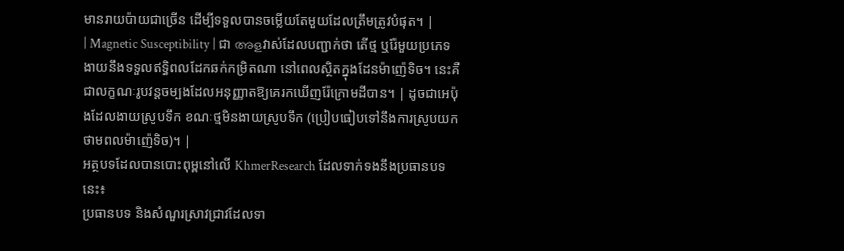មានរាយប៉ាយជាច្រើន ដើម្បីទទួលបានចម្លើយតែមួយដែលត្រឹមត្រូវបំផុត។ |
| Magnetic Susceptibility | ជា അളវាស់ដែលបញ្ជាក់ថា តើថ្ម ឬរ៉ែមួយប្រភេទងាយនឹងទទួលឥទ្ធិពលដែកឆក់កម្រិតណា នៅពេលស្ថិតក្នុងដែនម៉ាញ៉េទិច។ នេះគឺជាលក្ខណៈរូបវន្តចម្បងដែលអនុញ្ញាតឱ្យគេរកឃើញរ៉ែក្រោមដីបាន។ | ដូចជាអេប៉ុងដែលងាយស្រូបទឹក ខណៈថ្មមិនងាយស្រូបទឹក (ប្រៀបធៀបទៅនឹងការស្រូបយកថាមពលម៉ាញ៉េទិច)។ |
អត្ថបទដែលបានបោះពុម្ពនៅលើ KhmerResearch ដែលទាក់ទងនឹងប្រធានបទនេះ៖
ប្រធានបទ និងសំណួរស្រាវជ្រាវដែលទា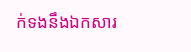ក់ទងនឹងឯកសារ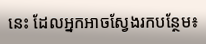នេះ ដែលអ្នកអាចស្វែងរកបន្ថែម៖